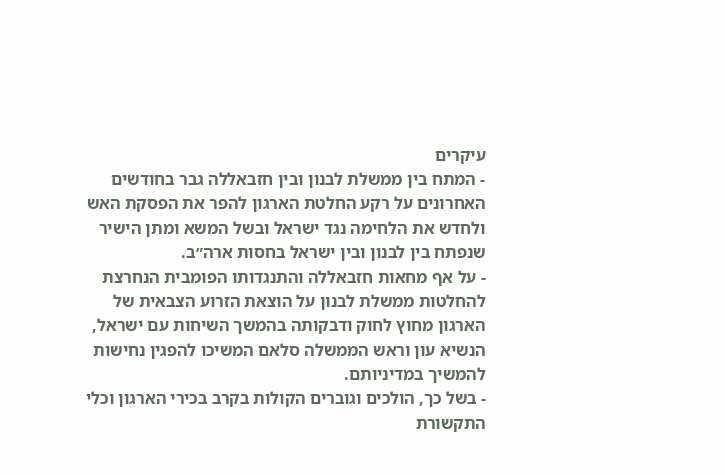עיקרים
- המתח בין ממשלת לבנון ובין חזבאללה גבר בחודשים האחרונים על רקע החלטת הארגון להפר את הפסקת האש ולחדש את הלחימה נגד ישראל ובשל המשא ומתן הישיר שנפתח בין לבנון ובין ישראל בחסות ארה״ב.
- על אף מחאות חזבאללה והתנגדותו הפומבית הנחרצת להחלטות ממשלת לבנון על הוצאת הזרוע הצבאית של הארגון מחוץ לחוק ודבקותה בהמשך השיחות עם ישראל, הנשיא עון וראש הממשלה סלאם המשיכו להפגין נחישות להמשיך במדיניותם.
- בשל כך, הולכים וגוברים הקולות בקרב בכירי הארגון וכלי התקשורת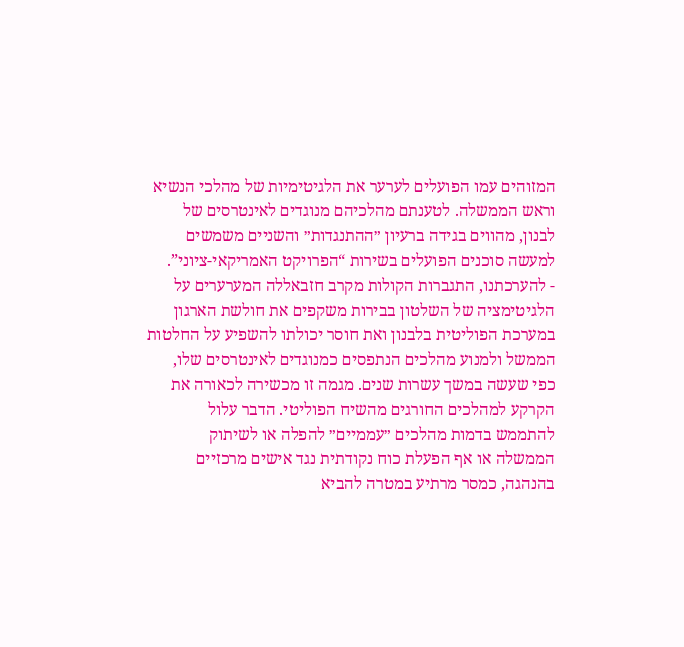המזוהים עמו הפועלים לערער את הלגיטימיות של מהלכי הנשיא וראש הממשלה. לטענתם מהלכיהם מנוגדים לאינטרסים של לבנון, מהווים בגידה ברעיון ״ההתנגדות״ והשניים משמשים למעשה סוכנים הפועלים בשירות “הפרויקט האמריקאי-ציוני”.
- להערכתנו, התגברות הקולות מקרב חזבאללה המערערים על הלגיטימציה של השלטון בבירות משקפים את חולשת הארגון במערכת הפוליטית בלבנון ואת חוסר יכולתו להשפיע על החלטות הממשל ולמנוע מהלכים הנתפסים כמנוגדים לאינטרסים שלו, כפי שעשה במשך עשרות שנים. מגמה זו מכשירה לכאורה את הקרקע למהלכים החורגים מהשיח הפוליטי. הדבר עלול להתממש בדמות מהלכים ״עממיים״ להפלה או לשיתוק הממשלה או אף הפעלת כוח נקודתית נגד אישים מרכזיים בהנהגה, כמסר מרתיע במטרה להביא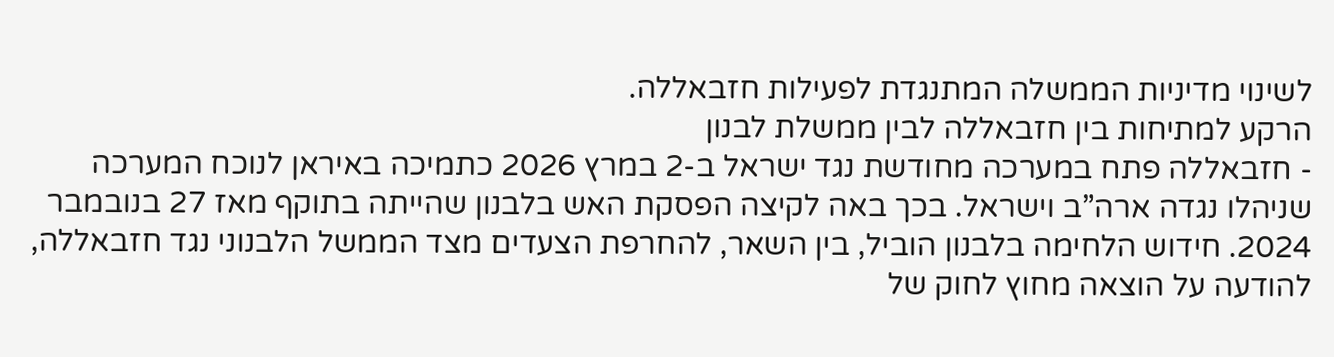לשינוי מדיניות הממשלה המתנגדת לפעילות חזבאללה.
הרקע למתיחות בין חזבאללה לבין ממשלת לבנון
- חזבאללה פתח במערכה מחודשת נגד ישראל ב-2 במרץ 2026 כתמיכה באיראן לנוכח המערכה שניהלו נגדה ארה”ב וישראל. בכך באה לקיצה הפסקת האש בלבנון שהייתה בתוקף מאז 27 בנובמבר 2024. חידוש הלחימה בלבנון הוביל, בין השאר, להחרפת הצעדים מצד הממשל הלבנוני נגד חזבאללה, להודעה על הוצאה מחוץ לחוק של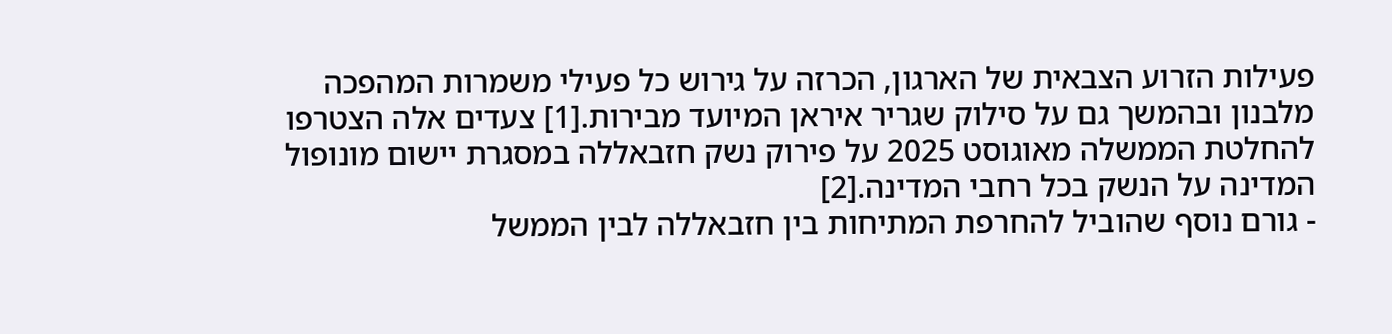פעילות הזרוע הצבאית של הארגון, הכרזה על גירוש כל פעילי משמרות המהפכה מלבנון ובהמשך גם על סילוק שגריר איראן המיועד מבירות.[1] צעדים אלה הצטרפו להחלטת הממשלה מאוגוסט 2025 על פירוק נשק חזבאללה במסגרת יישום מונופול המדינה על הנשק בכל רחבי המדינה.[2]
- גורם נוסף שהוביל להחרפת המתיחות בין חזבאללה לבין הממשל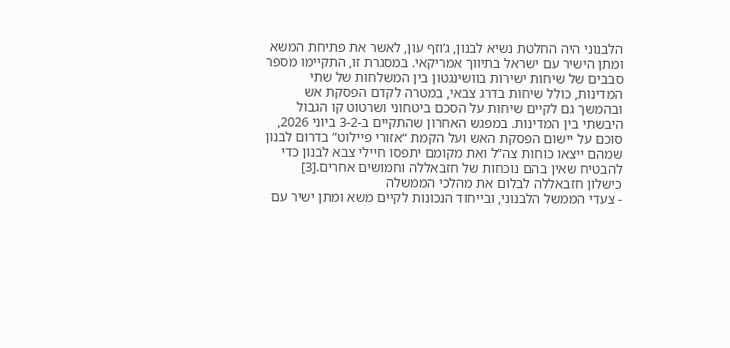הלבנוני היה החלטת נשיא לבנון, ג’וזף עון, לאשר את פתיחת המשא ומתן הישיר עם ישראל בתיווך אמריקאי. במסגרת זו, התקיימו מספר סבבים של שיחות ישירות בוושינגטון בין המשלחות של שתי המדינות, כולל שיחות בדרג צבאי, במטרה לקדם הפסקת אש ובהמשך גם לקיים שיחות על הסכם ביטחוני ושרטוט קו הגבול היבשתי בין המדינות. במפגש האחרון שהתקיים ב-3-2 ביוני 2026, סוכם על יישום הפסקת האש ועל הקמת “אזורי פיילוט” בדרום לבנון שמהם ייצאו כוחות צה”ל ואת מקומם יתפסו חיילי צבא לבנון כדי להבטיח שאין בהם נוכחות של חזבאללה וחמושים אחרים.[3]
כישלון חזבאללה לבלום את מהלכי הממשלה
- צעדי הממשל הלבנוני, ובייחוד הנכונות לקיים משא ומתן ישיר עם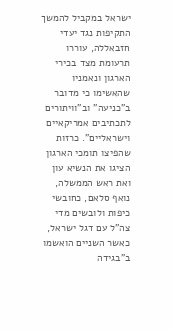ישראל במקביל להמשך התקיפות נגד יעדי חזבאללה, עוררו תרעומת מצד בכירי הארגון ונאמניו שהאשימו כי מדובר ב”כניעה” וב”וויתורים לתכתיבים אמריקאיים וישראליים”. כרזות שהפיצו תומכי הארגון הציגו את הנשיא עון ואת ראש הממשלה, נואף סלאם, כחובשי כיפות ולובשים מדי צה”ל עם דגל ישראל, כאשר השניים הואשמו ב”בגידה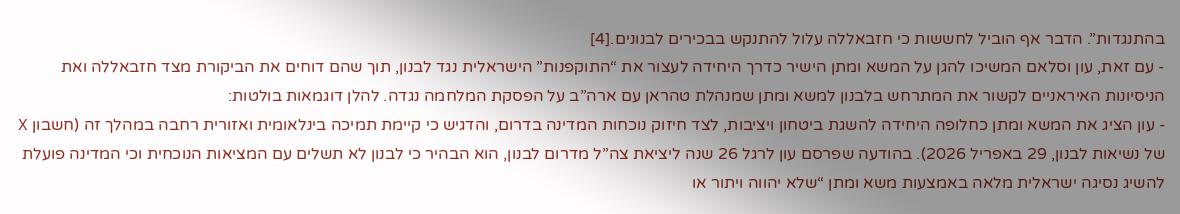בהתנגדות”. הדבר אף הוביל לחששות כי חזבאללה עלול להתנקש בבכירים לבנונים.[4]
- עם זאת, עון וסלאם המשיכו להגן על המשא ומתן הישיר כדרך היחידה לעצור את “התוקפנות” הישראלית נגד לבנון, תוך שהם דוחים את הביקורת מצד חזבאללה ואת הניסיונות האיראניים לקשור את המתרחש בלבנון למשא ומתן שמנהלת טהראן עם ארה”ב על הפסקת המלחמה נגדה. להלן דוגמאות בולטות:
- עון הציג את המשא ומתן כחלופה היחידה להשגת ביטחון ויציבות, לצד חיזוק נוכחות המדינה בדרום, והדגיש כי קיימת תמיכה בינלאומית ואזורית רחבה במהלך זה (חשבון X של נשיאות לבנון, 29 באפריל 2026). בהודעה שפרסם עון לרגל 26 שנה ליציאת צה”ל מדרום לבנון, הוא הבהיר כי לבנון לא תשלים עם המציאות הנוכחית וכי המדינה פועלת להשיג נסיגה ישראלית מלאה באמצעות משא ומתן “שלא יהווה ויתור או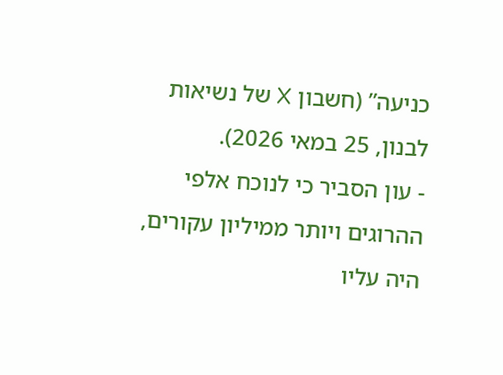כניעה” (חשבון X של נשיאות לבנון, 25 במאי 2026).
- עון הסביר כי לנוכח אלפי ההרוגים ויותר ממיליון עקורים, היה עליו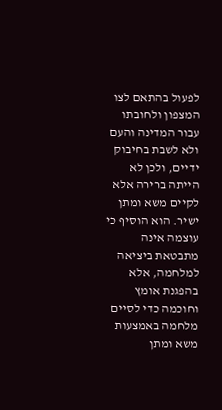לפעול בהתאם לצו המצפון ולחובתו עבור המדינה והעם ולא לשבת בחיבוק ידיים, ולכן לא הייתה ברירה אלא לקיים משא ומתן ישיר. הוא הוסיף כי עוצמה אינה מתבטאת ביציאה למלחמה, אלא בהפגנת אומץ וחוכמה כדי לסיים מלחמה באמצעות משא ומתן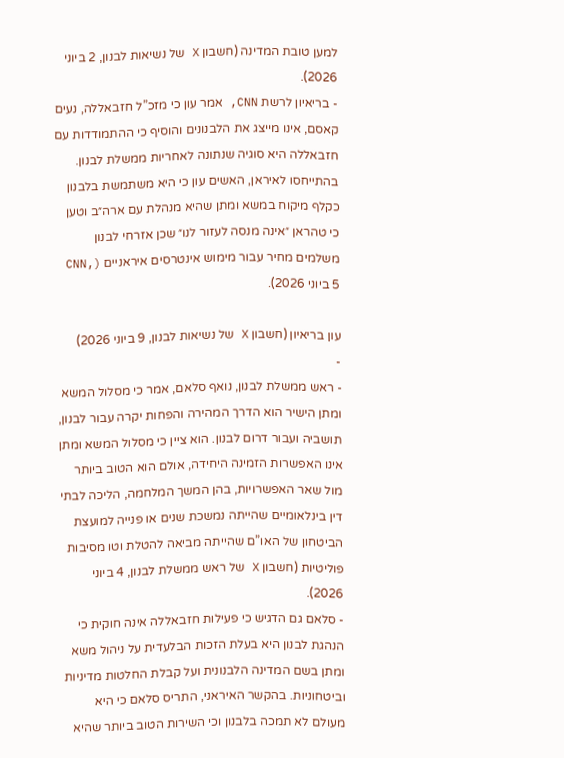למען טובת המדינה (חשבון X של נשיאות לבנון, 2 ביוני 2026).
- בריאיון לרשת CNN, אמר עון כי מזכ”ל חזבאללה, נעים קאסם, אינו מייצג את הלבנונים והוסיף כי ההתמודדות עם חזבאללה היא סוגיה שנתונה לאחריות ממשלת לבנון. בהתייחסו לאיראן, האשים עון כי היא משתמשת בלבנון כקלף מיקוח במשא ומתן שהיא מנהלת עם ארה״ב וטען כי טהראן ״אינה מנסה לעזור לנו״ שכן אזרחי לבנון משלמים מחיר עבור מימוש אינטרסים איראניים (CNN, 5 ביוני 2026).

עון בריאיון (חשבון X של נשיאות לבנון, 9 ביוני 2026)
-
- ראש ממשלת לבנון, נואף סלאם, אמר כי מסלול המשא ומתן הישיר הוא הדרך המהירה והפחות יקרה עבור לבנון, תושביה ועבור דרום לבנון. הוא ציין כי מסלול המשא ומתן אינו האפשרות הזמינה היחידה, אולם הוא הטוב ביותר מול שאר האפשרויות, בהן המשך המלחמה, הליכה לבתי דין בינלאומיים שהייתה נמשכת שנים או פנייה למועצת הביטחון של האו”ם שהייתה מביאה להטלת וטו מסיבות פוליטיות (חשבון X של ראש ממשלת לבנון, 4 ביוני 2026).
- סלאם גם הדגיש כי פעילות חזבאללה אינה חוקית כי הנהגת לבנון היא בעלת הזכות הבלעדית על ניהול משא ומתן בשם המדינה הלבנונית ועל קבלת החלטות מדיניות וביטחוניות. בהקשר האיראני, התריס סלאם כי היא מעולם לא תמכה בלבנון וכי השירות הטוב ביותר שהיא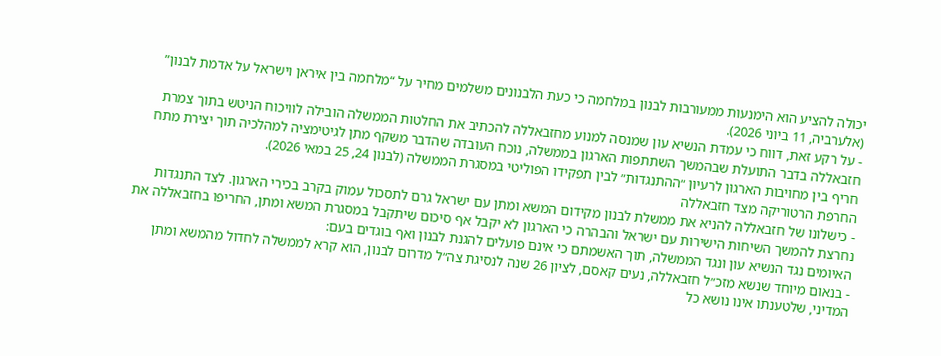יכולה להציע הוא הימנעות ממעורבות לבנון במלחמה כי כעת הלבנונים משלמים מחיר על “מלחמה בין איראן וישראל על אדמת לבנון” (אלערביה, 11 ביוני 2026).
- על רקע זאת, דווח כי עמדת הנשיא עון שמנסה למנוע מחזבאללה להכתיב את החלטות הממשלה הובילה לוויכוח הניטש בתוך צמרת חזבאללה בדבר התועלת שבהמשך השתתפות הארגון בממשלה, נוכח העובדה שהדבר משקף מתן לגיטימציה למהלכיה תוך יצירת מתח חריף בין מחויבות הארגון לרעיון ״ההתנגדות״ לבין תפקידו הפוליטי במסגרת הממשלה (לבנון 24, 25 במאי 2026).
החרפת הרטוריקה מצד חזבאללה
- כישלונו של חזבאללה להניא את ממשלת לבנון מקידום המשא ומתן עם ישראל גרם לתסכול עמוק בקרב בכירי הארגון. לצד התנגדות נחרצת להמשך השיחות הישירות עם ישראל והבהרה כי הארגון לא יקבל אף סיכום שיתקבל במסגרת המשא ומתן, החריפו בחזבאללה את האיומים נגד הנשיא עון ונגד הממשלה, תוך האשמתם כי אינם פועלים להגנת לבנון ואף בוגדים בעם:
- בנאום מיוחד שנשא מזכ״ל חזבאללה, נעים קאסם, לציון 26 שנה לנסיגת צה״ל מדרום לבנון, הוא קרא לממשלה לחדול מהמשא ומתן המדיני, שלטענתו אינו נושא כל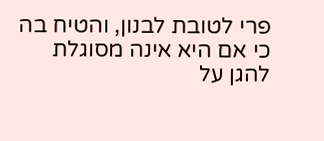פרי לטובת לבנון, והטיח בה כי אם היא אינה מסוגלת להגן על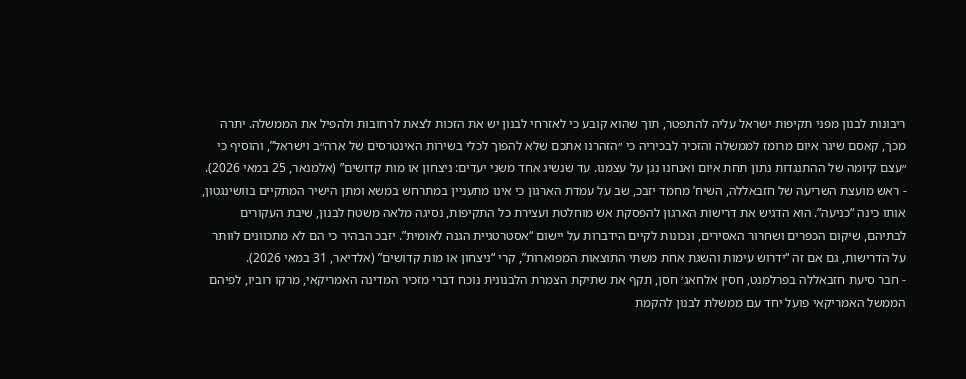ריבונות לבנון מפני תקיפות ישראל עליה להתפטר, תוך שהוא קובע כי לאזרחי לבנון יש את הזכות לצאת לרחובות ולהפיל את הממשלה. יתרה מכך, קאסם שיגר איום מרומז לממשלה והזכיר לבכיריה כי ״הזהרנו אתכם שלא להפוך לכלי בשירות האינטרסים של ארה״ב וישראל”, והוסיף כי ״עצם קיומה של ההתנגדות נתון תחת איום ואנחנו נגן על עצמנו. עד שנשיג אחד משני יעדים: ניצחון או מות קדושים” (אלמנאר, 25 במאי 2026).
- ראש מועצת השריעה של חזבאללה, השיח’ מחמד יזבכ, שב על עמדת הארגון כי אינו מתעניין במתרחש במשא ומתן הישיר המתקיים בוושינגטון, אותו כינה “כניעה”. הוא הדגיש את דרישות הארגון להפסקת אש מוחלטת ועצירת כל התקיפות, נסיגה מלאה משטח לבנון, שיבת העקורים לבתיהם, שיקום הכפרים ושחרור האסירים, ונכונות לקיים הידברות על יישום “אסטרטגיית הגנה לאומית”. יזבכ הבהיר כי הם לא מתכוונים לוותר על הדרישות, גם אם זה “ידרוש עימות והשגת אחת משתי התוצאות המפוארות”, קרי “ניצחון או מות קדושים” (אלדיאר, 31 במאי 2026).
- חבר סיעת חזבאללה בפרלמנט, חסין אלחאג׳ חסן, תקף את שתיקת הצמרת הלבנונית נוכח דברי מזכיר המדינה האמריקאי, מרקו רוביו, לפיהם הממשל האמריקאי פועל יחד עם ממשלת לבנון להקמת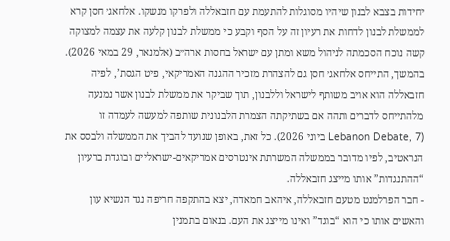יחידות בצבא לבנון שיהיו מסוגלות להתעמת עם חזבאללה ולפרקו מנשקו. אלחאג׳ חסן קרא לממשלת לבנון לדחות את רעיון זה על הסף וקבע כי ממשלת לבנון קלעה את עצמה למצוקה קשה נוכח הסכמתה לניהול משא ומתן עם ישראל בחסות ארה״ב (אלמנאר, 29 במאי 2026). בהמשך, התייחס אלחאג׳ חסן גם להצהרת מזכיר ההגנה האמריקאי, פיט הגסת’, לפיה חזבאללה הוא אויב משותף לישראל וללבנון, תוך שביקר את ממשלת לבנון אשר נמנעה מלהתייחס לדברים ותהה אם בשתיקתה הצמרת הלבנונית שותפה למעשה לעמדה זו (Lebanon Debate, 7 ביוני 2026). כל זאת, באופן שנועד להביך את הממשלה ולבסס את הנראטיב, לפיו מדובר בממשלה המשרתת אינטרסים אמריקאים-ישראליים ובוגדת ברעיון “ההתנגדות” אותו מייצג חזבאללה.
- חבר הפרלמנט מטעם חזבאללה, איהאב חמאדה, יצא בהתקפה חריפה נגד הנשיא עון והאשים אותו כי הוא “בוגד” ואינו מייצג את העם. בנאום בתמנין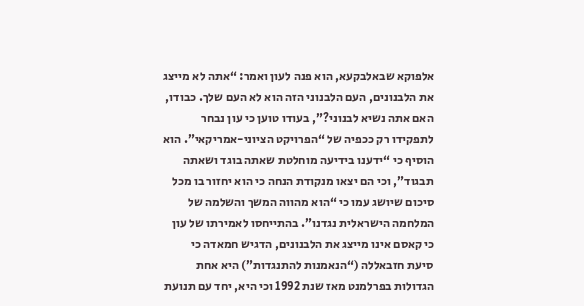אלפוקא שבאלבקעא, הוא פנה לעון ואמר: “אתה לא מייצג את הלבנונים, העם הלבנוני הזה הוא לא העם שלך. כבודו, האם אתה נשיא לבנוני?”, בעודו טוען כי עון נבחר לתפקידו רק ככפיה של “הפרויקט הציוני-אמריקאי”. הוא הוסיף כי “ידענו בידיעה מוחלטת שאתה בוגד ושאתה תבגוד”, וכי הם יצאו מנקודת הנחה כי הוא יחזור בו מכל סיכום שיושג עמו כי “הוא מהווה המשך והשלמה של המלחמה הישראלית נגדנו”. בהתייחסו לאמירתו של עון כי קאסם אינו מייצג את הלבנונים, הדגיש חמאדה כי סיעת חזבאללה (“הנאמנות להתנגדות”) היא אחת הגדולות בפרלמנט מאז שנת 1992 וכי היא, יחד עם תנועת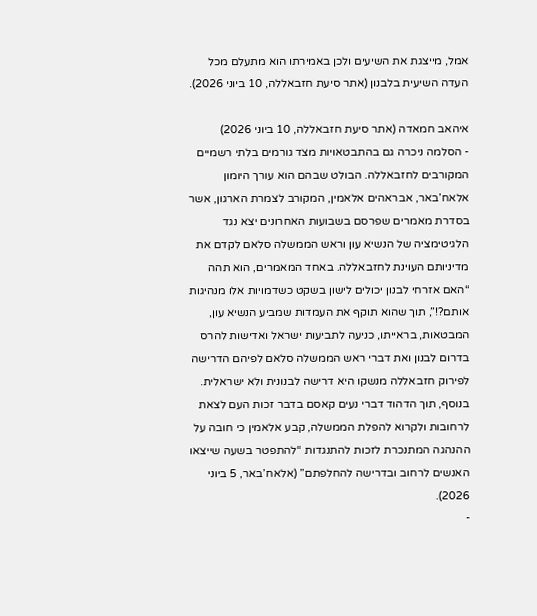אמל, מייצגת את השיעים ולכן באמירתו הוא מתעלם מכל העדה השיעית בלבנון (אתר סיעת חזבאללה, 10 ביוני 2026).

איהאב חמאדה (אתר סיעת חזבאללה, 10 ביוני 2026)
- הסלמה ניכרה גם בהתבטאויות מצד גורמים בלתי רשמיים המקורבים לחזבאללה. הבולט שבהם הוא עורך היומון אלאח’באר, אבראהים אלאמין, המקורב לצמרת הארגון, אשר בסדרת מאמרים שפרסם בשבועות האחרונים יצא נגד הלגיטימציה של הנשיא עון וראש הממשלה סלאם לקדם את מדיניותם העוינת לחזבאללה. באחד המאמרים, הוא תהה “האם אזרחי לבנון יכולים לישון בשקט כשדמויות אלו מנהיגות אותם?!”, תוך שהוא תוקף את העמדות שמביע הנשיא עון, המבטאות, בראייתו, כניעה לתביעות ישראל ואדישות להרס בדרום לבנון ואת דברי ראש הממשלה סלאם לפיהם הדרישה לפירוק חזבאללה מנשקו היא דרישה לבנונית ולא ישראלית. בנוסף, תוך הדהוד דברי נעים קאסם בדבר זכות העם לצאת לרחובות ולקרוא להפלת הממשלה, קבע אלאמין כי חובה על ההנהגה המתנכרת לזכות להתנגדות “להתפטר בשעה שייצאו האנשים לרחוב ובדרישה להחלפתם” (אלאח’באר, 5 ביוני 2026).
-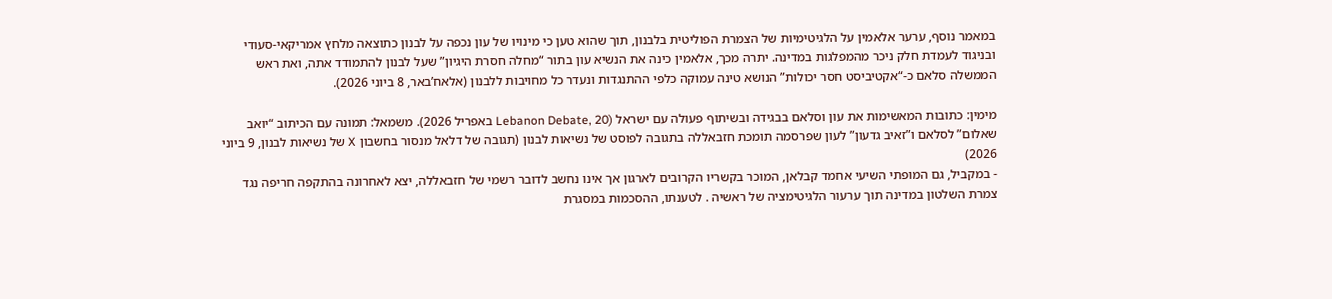במאמר נוסף, ערער אלאמין על הלגיטימיות של הצמרת הפוליטית בלבנון, תוך שהוא טען כי מינויו של עון נכפה על לבנון כתוצאה מלחץ אמריקאי-סעודי ובניגוד לעמדת חלק ניכר מהמפלגות במדינה. יתרה מכך, אלאמין כינה את הנשיא עון בתור “מחלה חסרת היגיון” שעל לבנון להתמודד אתה, ואת ראש הממשלה סלאם כ-“אקטיביסט חסר יכולות” הנושא טינה עמוקה כלפי ההתנגדות ונעדר כל מחויבות ללבנון (אלאח’באר, 8 ביוני 2026).

מימין: כתובות המאשימות את עון וסלאם בבגידה ובשיתוף פעולה עם ישראל (Lebanon Debate, 20 באפריל 2026). משמאל: תמונה עם הכיתוב “יואב שאלום” לסלאם ו”זאיב גדעון” לעון שפרסמה תומכת חזבאללה בתגובה לפוסט של נשיאות לבנון (תגובה של דלאל מנסור בחשבון X של נשיאות לבנון, 9 ביוני 2026)
- במקביל, גם המופתי השיעי אחמד קבלאן, המוכר בקשריו הקרובים לארגון אך אינו נחשב לדובר רשמי של חזבאללה, יצא לאחרונה בהתקפה חריפה נגד צמרת השלטון במדינה תוך ערעור הלגיטימציה של ראשיה . לטענתו, ההסכמות במסגרת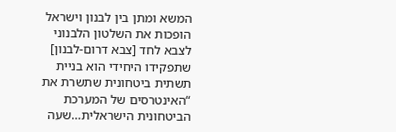המשא ומתן בין לבנון וישראל הופכות את השלטון הלבנוני לצבא לחד [צבא דרום-לבנון] שתפקידו היחידי הוא בניית תשתית ביטחונית שתשרת את “האינטרסים של המערכת הביטחונית הישראלית…שעה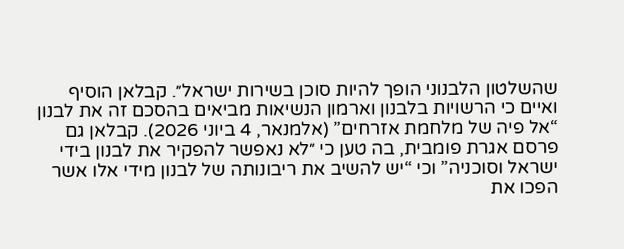שהשלטון הלבנוני הופך להיות סוכן בשירות ישראל״. קבלאן הוסיף ואיים כי הרשויות בלבנון וארמון הנשיאות מביאים בהסכם זה את לבנון “אל פיה של מלחמת אזרחים” (אלמנאר, 4 ביוני 2026). קבלאן גם פרסם אגרת פומבית, בה טען כי ״לא נאפשר להפקיר את לבנון בידי ישראל וסוכניה” וכי “יש להשיב את ריבונותה של לבנון מידי אלו אשר הפכו את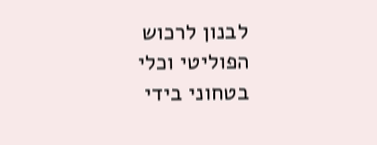לבנון לרכוש הפוליטי וכלי בטחוני בידי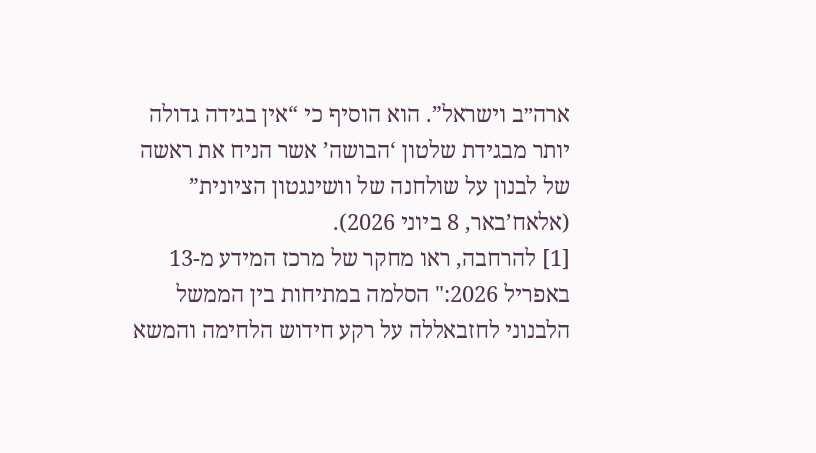ארה״ב וישראל”. הוא הוסיף כי “אין בגידה גדולה יותר מבגידת שלטון ‘הבושה’ אשר הניח את ראשה של לבנון על שולחנה של וושינגטון הציונית” (אלאח’באר, 8 ביוני 2026).
[1] להרחבה, ראו מחקר של מרכז המידע מ-13 באפריל 2026:" הסלמה במתיחות בין הממשל הלבנוני לחזבאללה על רקע חידוש הלחימה והמשא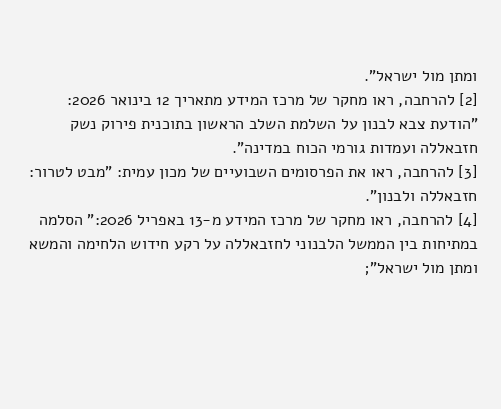ומתן מול ישראל".
[2] להרחבה, ראו מחקר של מרכז המידע מתאריך 12 בינואר 2026: "הודעת צבא לבנון על השלמת השלב הראשון בתוכנית פירוק נשק חזבאללה ועמדות גורמי הכוח במדינה".
[3] להרחבה, ראו את הפרסומים השבועיים של מכון עמית: "מבט לטרור: חזבאללה ולבנון".
[4] להרחבה, ראו מחקר של מרכז המידע מ-13 באפריל 2026:" הסלמה במתיחות בין הממשל הלבנוני לחזבאללה על רקע חידוש הלחימה והמשא ומתן מול ישראל";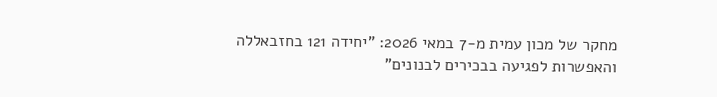מחקר של מכון עמית מ-7 במאי 2026: "יחידה 121 בחזבאללה והאפשרות לפגיעה בבכירים לבנונים"